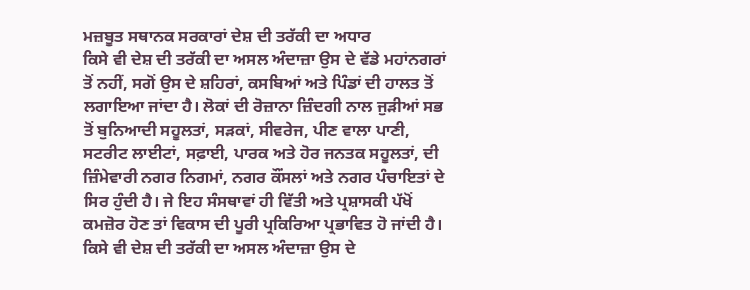ਮਜ਼ਬੂਤ ਸਥਾਨਕ ਸਰਕਾਰਾਂ ਦੇਸ਼ ਦੀ ਤਰੱਕੀ ਦਾ ਅਧਾਰ
ਕਿਸੇ ਵੀ ਦੇਸ਼ ਦੀ ਤਰੱਕੀ ਦਾ ਅਸਲ ਅੰਦਾਜ਼ਾ ਉਸ ਦੇ ਵੱਡੇ ਮਹਾਂਨਗਰਾਂ ਤੋਂ ਨਹੀਂ, ਸਗੋਂ ਉਸ ਦੇ ਸ਼ਹਿਰਾਂ, ਕਸਬਿਆਂ ਅਤੇ ਪਿੰਡਾਂ ਦੀ ਹਾਲਤ ਤੋਂ ਲਗਾਇਆ ਜਾਂਦਾ ਹੈ। ਲੋਕਾਂ ਦੀ ਰੋਜ਼ਾਨਾ ਜ਼ਿੰਦਗੀ ਨਾਲ ਜੁੜੀਆਂ ਸਭ ਤੋਂ ਬੁਨਿਆਦੀ ਸਹੂਲਤਾਂ, ਸੜਕਾਂ, ਸੀਵਰੇਜ, ਪੀਣ ਵਾਲਾ ਪਾਣੀ, ਸਟਰੀਟ ਲਾਈਟਾਂ, ਸਫ਼ਾਈ, ਪਾਰਕ ਅਤੇ ਹੋਰ ਜਨਤਕ ਸਹੂਲਤਾਂ, ਦੀ ਜ਼ਿੰਮੇਵਾਰੀ ਨਗਰ ਨਿਗਮਾਂ, ਨਗਰ ਕੌਂਸਲਾਂ ਅਤੇ ਨਗਰ ਪੰਚਾਇਤਾਂ ਦੇ ਸਿਰ ਹੁੰਦੀ ਹੈ। ਜੇ ਇਹ ਸੰਸਥਾਵਾਂ ਹੀ ਵਿੱਤੀ ਅਤੇ ਪ੍ਰਸ਼ਾਸਕੀ ਪੱਖੋਂ ਕਮਜ਼ੋਰ ਹੋਣ ਤਾਂ ਵਿਕਾਸ ਦੀ ਪੂਰੀ ਪ੍ਰਕਿਰਿਆ ਪ੍ਰਭਾਵਿਤ ਹੋ ਜਾਂਦੀ ਹੈ।
ਕਿਸੇ ਵੀ ਦੇਸ਼ ਦੀ ਤਰੱਕੀ ਦਾ ਅਸਲ ਅੰਦਾਜ਼ਾ ਉਸ ਦੇ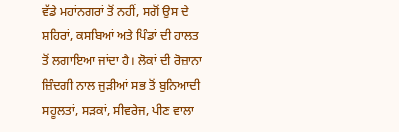ਵੱਡੇ ਮਹਾਂਨਗਰਾਂ ਤੋਂ ਨਹੀਂ, ਸਗੋਂ ਉਸ ਦੇ ਸ਼ਹਿਰਾਂ, ਕਸਬਿਆਂ ਅਤੇ ਪਿੰਡਾਂ ਦੀ ਹਾਲਤ ਤੋਂ ਲਗਾਇਆ ਜਾਂਦਾ ਹੈ। ਲੋਕਾਂ ਦੀ ਰੋਜ਼ਾਨਾ ਜ਼ਿੰਦਗੀ ਨਾਲ ਜੁੜੀਆਂ ਸਭ ਤੋਂ ਬੁਨਿਆਦੀ ਸਹੂਲਤਾਂ, ਸੜਕਾਂ, ਸੀਵਰੇਜ, ਪੀਣ ਵਾਲਾ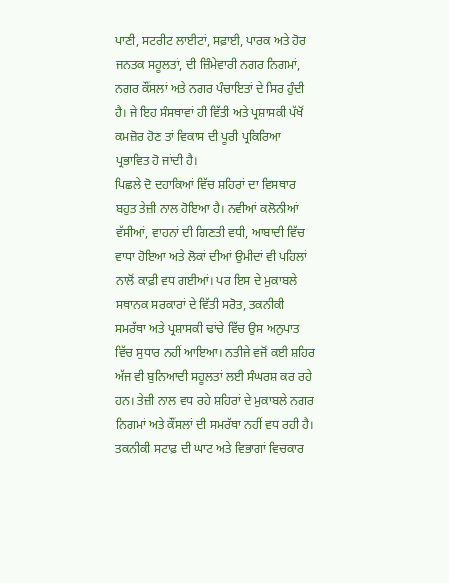ਪਾਣੀ, ਸਟਰੀਟ ਲਾਈਟਾਂ, ਸਫ਼ਾਈ, ਪਾਰਕ ਅਤੇ ਹੋਰ ਜਨਤਕ ਸਹੂਲਤਾਂ, ਦੀ ਜ਼ਿੰਮੇਵਾਰੀ ਨਗਰ ਨਿਗਮਾਂ, ਨਗਰ ਕੌਂਸਲਾਂ ਅਤੇ ਨਗਰ ਪੰਚਾਇਤਾਂ ਦੇ ਸਿਰ ਹੁੰਦੀ ਹੈ। ਜੇ ਇਹ ਸੰਸਥਾਵਾਂ ਹੀ ਵਿੱਤੀ ਅਤੇ ਪ੍ਰਸ਼ਾਸਕੀ ਪੱਖੋਂ ਕਮਜ਼ੋਰ ਹੋਣ ਤਾਂ ਵਿਕਾਸ ਦੀ ਪੂਰੀ ਪ੍ਰਕਿਰਿਆ ਪ੍ਰਭਾਵਿਤ ਹੋ ਜਾਂਦੀ ਹੈ।
ਪਿਛਲੇ ਦੋ ਦਹਾਕਿਆਂ ਵਿੱਚ ਸ਼ਹਿਰਾਂ ਦਾ ਵਿਸਥਾਰ ਬਹੁਤ ਤੇਜ਼ੀ ਨਾਲ ਹੋਇਆ ਹੈ। ਨਵੀਆਂ ਕਲੋਨੀਆਂ ਵੱਸੀਆਂ, ਵਾਹਨਾਂ ਦੀ ਗਿਣਤੀ ਵਧੀ, ਆਬਾਦੀ ਵਿੱਚ ਵਾਧਾ ਹੋਇਆ ਅਤੇ ਲੋਕਾਂ ਦੀਆਂ ਉਮੀਦਾਂ ਵੀ ਪਹਿਲਾਂ ਨਾਲੋਂ ਕਾਫ਼ੀ ਵਧ ਗਈਆਂ। ਪਰ ਇਸ ਦੇ ਮੁਕਾਬਲੇ ਸਥਾਨਕ ਸਰਕਾਰਾਂ ਦੇ ਵਿੱਤੀ ਸਰੋਤ, ਤਕਨੀਕੀ ਸਮਰੱਥਾ ਅਤੇ ਪ੍ਰਸ਼ਾਸਕੀ ਢਾਂਚੇ ਵਿੱਚ ਉਸ ਅਨੁਪਾਤ ਵਿੱਚ ਸੁਧਾਰ ਨਹੀਂ ਆਇਆ। ਨਤੀਜੇ ਵਜੋਂ ਕਈ ਸ਼ਹਿਰ ਅੱਜ ਵੀ ਬੁਨਿਆਦੀ ਸਹੂਲਤਾਂ ਲਈ ਸੰਘਰਸ਼ ਕਰ ਰਹੇ ਹਨ। ਤੇਜ਼ੀ ਨਾਲ ਵਧ ਰਹੇ ਸ਼ਹਿਰਾਂ ਦੇ ਮੁਕਾਬਲੇ ਨਗਰ ਨਿਗਮਾਂ ਅਤੇ ਕੌਂਸਲਾਂ ਦੀ ਸਮਰੱਥਾ ਨਹੀਂ ਵਧ ਰਹੀ ਹੈ। ਤਕਨੀਕੀ ਸਟਾਫ਼ ਦੀ ਘਾਟ ਅਤੇ ਵਿਭਾਗਾਂ ਵਿਚਕਾਰ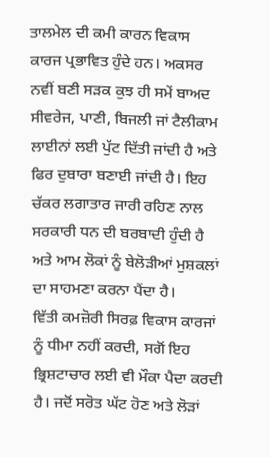ਤਾਲਮੇਲ ਦੀ ਕਮੀ ਕਾਰਨ ਵਿਕਾਸ ਕਾਰਜ ਪ੍ਰਭਾਵਿਤ ਹੁੰਦੇ ਹਨ। ਅਕਸਰ ਨਵੀਂ ਬਣੀ ਸੜਕ ਕੁਝ ਹੀ ਸਮੇਂ ਬਾਅਦ ਸੀਵਰੇਜ, ਪਾਣੀ, ਬਿਜਲੀ ਜਾਂ ਟੈਲੀਕਾਮ ਲਾਈਨਾਂ ਲਈ ਪੁੱਟ ਦਿੱਤੀ ਜਾਂਦੀ ਹੈ ਅਤੇ ਫਿਰ ਦੁਬਾਰਾ ਬਣਾਈ ਜਾਂਦੀ ਹੈ। ਇਹ ਚੱਕਰ ਲਗਾਤਾਰ ਜਾਰੀ ਰਹਿਣ ਨਾਲ ਸਰਕਾਰੀ ਧਨ ਦੀ ਬਰਬਾਦੀ ਹੁੰਦੀ ਹੈ ਅਤੇ ਆਮ ਲੋਕਾਂ ਨੂੰ ਬੇਲੋੜੀਆਂ ਮੁਸ਼ਕਲਾਂ ਦਾ ਸਾਹਮਣਾ ਕਰਨਾ ਪੈਂਦਾ ਹੈ।
ਵਿੱਤੀ ਕਮਜ਼ੋਰੀ ਸਿਰਫ਼ ਵਿਕਾਸ ਕਾਰਜਾਂ ਨੂੰ ਧੀਮਾ ਨਹੀਂ ਕਰਦੀ, ਸਗੋਂ ਇਹ ਭ੍ਰਿਸ਼ਟਾਚਾਰ ਲਈ ਵੀ ਮੌਕਾ ਪੈਦਾ ਕਰਦੀ ਹੈ। ਜਦੋਂ ਸਰੋਤ ਘੱਟ ਹੋਣ ਅਤੇ ਲੋੜਾਂ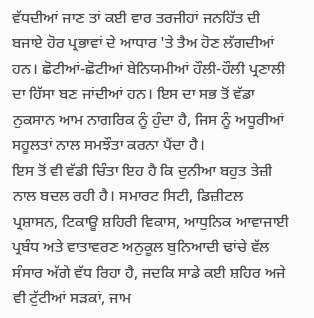ਵੱਧਦੀਆਂ ਜਾਣ ਤਾਂ ਕਈ ਵਾਰ ਤਰਜੀਹਾਂ ਜਨਹਿੱਤ ਦੀ ਬਜਾਏ ਹੋਰ ਪ੍ਰਭਾਵਾਂ ਦੇ ਆਧਾਰ 'ਤੇ ਤੈਅ ਹੋਣ ਲੱਗਦੀਆਂ ਹਨ। ਛੋਟੀਆਂ-ਛੋਟੀਆਂ ਬੇਨਿਯਮੀਆਂ ਹੌਲੀ-ਹੌਲੀ ਪ੍ਰਣਾਲੀ ਦਾ ਹਿੱਸਾ ਬਣ ਜਾਂਦੀਆਂ ਹਨ। ਇਸ ਦਾ ਸਭ ਤੋਂ ਵੱਡਾ ਨੁਕਸਾਨ ਆਮ ਨਾਗਰਿਕ ਨੂੰ ਹੁੰਦਾ ਹੈ, ਜਿਸ ਨੂੰ ਅਧੂਰੀਆਂ ਸਹੂਲਤਾਂ ਨਾਲ ਸਮਝੌਤਾ ਕਰਨਾ ਪੈਂਦਾ ਹੈ।
ਇਸ ਤੋਂ ਵੀ ਵੱਡੀ ਚਿੰਤਾ ਇਹ ਹੈ ਕਿ ਦੁਨੀਆ ਬਹੁਤ ਤੇਜ਼ੀ ਨਾਲ ਬਦਲ ਰਹੀ ਹੈ। ਸਮਾਰਟ ਸਿਟੀ, ਡਿਜ਼ੀਟਲ ਪ੍ਰਸ਼ਾਸਨ, ਟਿਕਾਊ ਸ਼ਹਿਰੀ ਵਿਕਾਸ, ਆਧੁਨਿਕ ਆਵਾਜਾਈ ਪ੍ਰਬੰਧ ਅਤੇ ਵਾਤਾਵਰਣ ਅਨੁਕੂਲ ਬੁਨਿਆਦੀ ਢਾਂਚੇ ਵੱਲ ਸੰਸਾਰ ਅੱਗੇ ਵੱਧ ਰਿਹਾ ਹੈ, ਜਦਕਿ ਸਾਡੇ ਕਈ ਸ਼ਹਿਰ ਅਜੇ ਵੀ ਟੁੱਟੀਆਂ ਸੜਕਾਂ, ਜਾਮ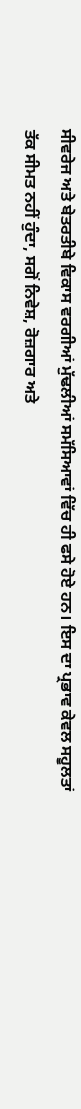ਸੀਵਰੇਜ ਅਤੇ ਬੇਤਰਤੀਬੇ ਵਿਕਾਸ ਵਰਗੀਆਂ ਮੁੱਢਲੀਆਂ ਸਮੱਸਿਆਵਾਂ ਵਿੱਚ ਹੀ ਫਸੇ ਹੋਏ ਹਨ। ਇਸ ਦਾ ਪ੍ਰਭਾਵ ਕੇਵਲ ਸਹੂਲਤਾਂ ਤੱਕ ਸੀਮਤ ਨਹੀਂ ਹੁੰਦਾ, ਸਗੋਂ ਨਿਵੇਸ਼, ਰੋਜ਼ਗਾਰ ਅਤੇ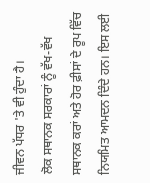ਜੀਵਨ ਪੱਧਰ 'ਤੇ ਵੀ ਹੁੰਦਾ ਹੈ।
ਲੋਕ ਸਥਾਨਕ ਸਰਕਾਰਾਂ ਨੂੰ ਵੱਖ-ਵੱਖ ਸਥਾਨਕ ਕਰਾਂ ਅਤੇ ਹੋਰ ਫ਼ੀਸਾਂ ਦੇ ਰੂਪ ਵਿੱਚ ਨਿਯਮਿਤ ਆਮਦਨ ਦਿੰਦੇ ਹਨ। ਇਸ ਲਈ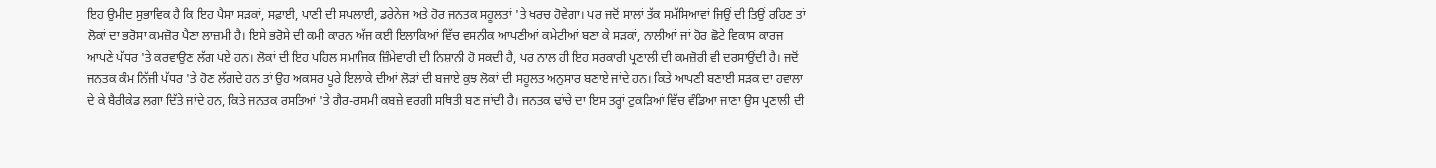ਇਹ ਉਮੀਦ ਸੁਭਾਵਿਕ ਹੈ ਕਿ ਇਹ ਪੈਸਾ ਸੜਕਾਂ, ਸਫ਼ਾਈ, ਪਾਣੀ ਦੀ ਸਪਲਾਈ, ਡਰੇਨੇਜ ਅਤੇ ਹੋਰ ਜਨਤਕ ਸਹੂਲਤਾਂ 'ਤੇ ਖਰਚ ਹੋਵੇਗਾ। ਪਰ ਜਦੋਂ ਸਾਲਾਂ ਤੱਕ ਸਮੱਸਿਆਵਾਂ ਜਿਉਂ ਦੀ ਤਿਉਂ ਰਹਿਣ ਤਾਂ ਲੋਕਾਂ ਦਾ ਭਰੋਸਾ ਕਮਜ਼ੋਰ ਪੈਣਾ ਲਾਜ਼ਮੀ ਹੈ। ਇਸੇ ਭਰੋਸੇ ਦੀ ਕਮੀ ਕਾਰਨ ਅੱਜ ਕਈ ਇਲਾਕਿਆਂ ਵਿੱਚ ਵਸਨੀਕ ਆਪਣੀਆਂ ਕਮੇਟੀਆਂ ਬਣਾ ਕੇ ਸੜਕਾਂ, ਨਾਲੀਆਂ ਜਾਂ ਹੋਰ ਛੋਟੇ ਵਿਕਾਸ ਕਾਰਜ ਆਪਣੇ ਪੱਧਰ 'ਤੇ ਕਰਵਾਉਣ ਲੱਗ ਪਏ ਹਨ। ਲੋਕਾਂ ਦੀ ਇਹ ਪਹਿਲ ਸਮਾਜਿਕ ਜ਼ਿੰਮੇਵਾਰੀ ਦੀ ਨਿਸ਼ਾਨੀ ਹੋ ਸਕਦੀ ਹੈ, ਪਰ ਨਾਲ ਹੀ ਇਹ ਸਰਕਾਰੀ ਪ੍ਰਣਾਲੀ ਦੀ ਕਮਜ਼ੋਰੀ ਵੀ ਦਰਸਾਉਂਦੀ ਹੈ। ਜਦੋਂ ਜਨਤਕ ਕੰਮ ਨਿੱਜੀ ਪੱਧਰ 'ਤੇ ਹੋਣ ਲੱਗਦੇ ਹਨ ਤਾਂ ਉਹ ਅਕਸਰ ਪੂਰੇ ਇਲਾਕੇ ਦੀਆਂ ਲੋੜਾਂ ਦੀ ਬਜਾਏ ਕੁਝ ਲੋਕਾਂ ਦੀ ਸਹੂਲਤ ਅਨੁਸਾਰ ਬਣਾਏ ਜਾਂਦੇ ਹਨ। ਕਿਤੇ ਆਪਣੀ ਬਣਾਈ ਸੜਕ ਦਾ ਹਵਾਲਾ ਦੇ ਕੇ ਬੈਰੀਕੇਡ ਲਗਾ ਦਿੱਤੇ ਜਾਂਦੇ ਹਨ, ਕਿਤੇ ਜਨਤਕ ਰਸਤਿਆਂ 'ਤੇ ਗੈਰ-ਰਸਮੀ ਕਬਜ਼ੇ ਵਰਗੀ ਸਥਿਤੀ ਬਣ ਜਾਂਦੀ ਹੈ। ਜਨਤਕ ਢਾਂਚੇ ਦਾ ਇਸ ਤਰ੍ਹਾਂ ਟੁਕੜਿਆਂ ਵਿੱਚ ਵੰਡਿਆ ਜਾਣਾ ਉਸ ਪ੍ਰਣਾਲੀ ਦੀ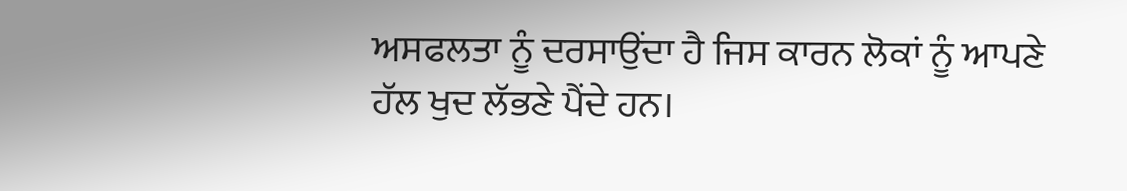ਅਸਫਲਤਾ ਨੂੰ ਦਰਸਾਉਂਦਾ ਹੈ ਜਿਸ ਕਾਰਨ ਲੋਕਾਂ ਨੂੰ ਆਪਣੇ ਹੱਲ ਖੁਦ ਲੱਭਣੇ ਪੈਂਦੇ ਹਨ।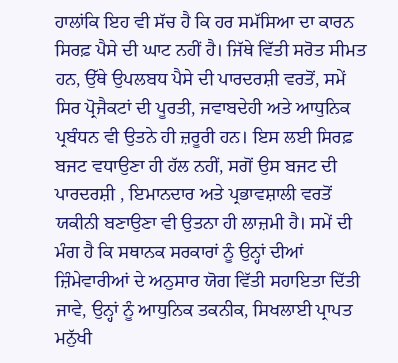ਹਾਲਾਂਕਿ ਇਹ ਵੀ ਸੱਚ ਹੈ ਕਿ ਹਰ ਸਮੱਸਿਆ ਦਾ ਕਾਰਨ ਸਿਰਫ਼ ਪੈਸੇ ਦੀ ਘਾਟ ਨਹੀਂ ਹੈ। ਜਿੱਥੇ ਵਿੱਤੀ ਸਰੋਤ ਸੀਮਤ ਹਨ, ਉੱਥੇ ਉਪਲਬਧ ਪੈਸੇ ਦੀ ਪਾਰਦਰਸ਼ੀ ਵਰਤੋਂ, ਸਮੇਂ ਸਿਰ ਪ੍ਰੋਜੈਕਟਾਂ ਦੀ ਪੂਰਤੀ, ਜਵਾਬਦੇਹੀ ਅਤੇ ਆਧੁਨਿਕ ਪ੍ਰਬੰਧਨ ਵੀ ਉਤਨੇ ਹੀ ਜ਼ਰੂਰੀ ਹਨ। ਇਸ ਲਈ ਸਿਰਫ਼ ਬਜਟ ਵਧਾਉਣਾ ਹੀ ਹੱਲ ਨਹੀਂ, ਸਗੋਂ ਉਸ ਬਜਟ ਦੀ ਪਾਰਦਰਸ਼ੀ , ਇਮਾਨਦਾਰ ਅਤੇ ਪ੍ਰਭਾਵਸ਼ਾਲੀ ਵਰਤੋਂ ਯਕੀਨੀ ਬਣਾਉਣਾ ਵੀ ਉਤਨਾ ਹੀ ਲਾਜ਼ਮੀ ਹੈ। ਸਮੇਂ ਦੀ ਮੰਗ ਹੈ ਕਿ ਸਥਾਨਕ ਸਰਕਾਰਾਂ ਨੂੰ ਉਨ੍ਹਾਂ ਦੀਆਂ ਜ਼ਿੰਮੇਵਾਰੀਆਂ ਦੇ ਅਨੁਸਾਰ ਯੋਗ ਵਿੱਤੀ ਸਹਾਇਤਾ ਦਿੱਤੀ ਜਾਵੇ, ਉਨ੍ਹਾਂ ਨੂੰ ਆਧੁਨਿਕ ਤਕਨੀਕ, ਸਿਖਲਾਈ ਪ੍ਰਾਪਤ ਮਨੁੱਖੀ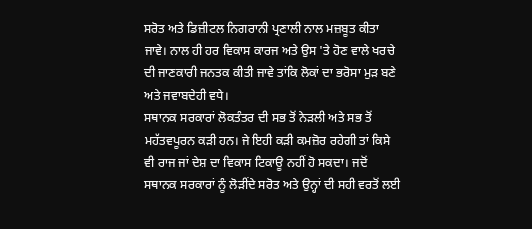ਸਰੋਤ ਅਤੇ ਡਿਜ਼ੀਟਲ ਨਿਗਰਾਨੀ ਪ੍ਰਣਾਲੀ ਨਾਲ ਮਜ਼ਬੂਤ ਕੀਤਾ ਜਾਵੇ। ਨਾਲ ਹੀ ਹਰ ਵਿਕਾਸ ਕਾਰਜ ਅਤੇ ਉਸ 'ਤੇ ਹੋਣ ਵਾਲੇ ਖਰਚੇ ਦੀ ਜਾਣਕਾਰੀ ਜਨਤਕ ਕੀਤੀ ਜਾਵੇ ਤਾਂਕਿ ਲੋਕਾਂ ਦਾ ਭਰੋਸਾ ਮੁੜ ਬਣੇ ਅਤੇ ਜਵਾਬਦੇਹੀ ਵਧੇ।
ਸਥਾਨਕ ਸਰਕਾਰਾਂ ਲੋਕਤੰਤਰ ਦੀ ਸਭ ਤੋਂ ਨੇੜਲੀ ਅਤੇ ਸਭ ਤੋਂ ਮਹੱਤਵਪੂਰਨ ਕੜੀ ਹਨ। ਜੇ ਇਹੀ ਕੜੀ ਕਮਜ਼ੋਰ ਰਹੇਗੀ ਤਾਂ ਕਿਸੇ ਵੀ ਰਾਜ ਜਾਂ ਦੇਸ਼ ਦਾ ਵਿਕਾਸ ਟਿਕਾਊ ਨਹੀਂ ਹੋ ਸਕਦਾ। ਜਦੋਂ ਸਥਾਨਕ ਸਰਕਾਰਾਂ ਨੂੰ ਲੋੜੀਂਦੇ ਸਰੋਤ ਅਤੇ ਉਨ੍ਹਾਂ ਦੀ ਸਹੀ ਵਰਤੋਂ ਲਈ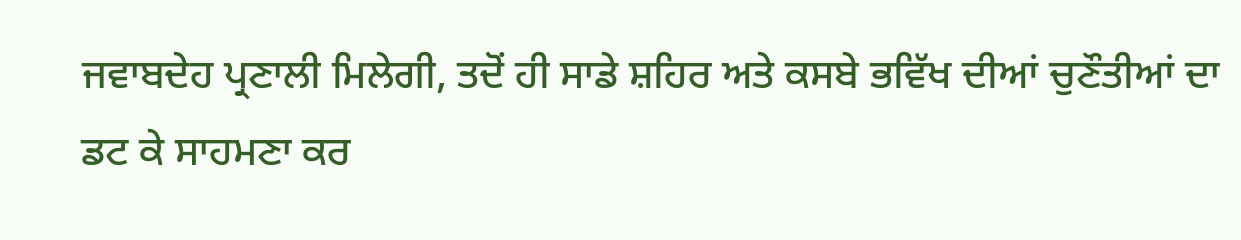ਜਵਾਬਦੇਹ ਪ੍ਰਣਾਲੀ ਮਿਲੇਗੀ, ਤਦੋਂ ਹੀ ਸਾਡੇ ਸ਼ਹਿਰ ਅਤੇ ਕਸਬੇ ਭਵਿੱਖ ਦੀਆਂ ਚੁਣੌਤੀਆਂ ਦਾ ਡਟ ਕੇ ਸਾਹਮਣਾ ਕਰ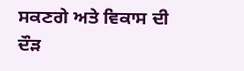ਸਕਣਗੇ ਅਤੇ ਵਿਕਾਸ ਦੀ ਦੌੜ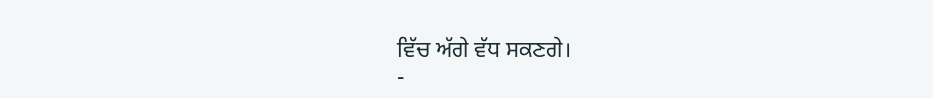ਵਿੱਚ ਅੱਗੇ ਵੱਧ ਸਕਣਗੇ।
-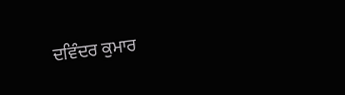ਦਵਿੰਦਰ ਕੁਮਾਰ